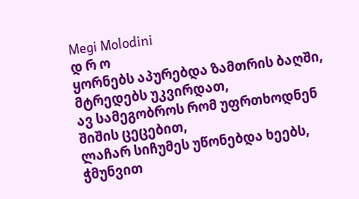Megi Molodini
დ რ ო
ყორნებს აპურებდა ზამთრის ბაღში,
მტრედებს უკვირდათ,
ავ სამეგობროს რომ უფრთხოდნენ
შიშის ცეცებით,
ლაჩარ სიჩუმეს უწონებდა ხეებს,
ჭმუნვით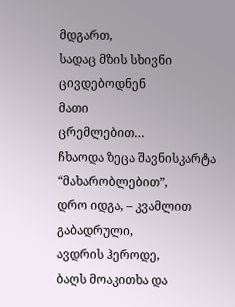მდგართ,
სადაც მზის სხივნი ცივდებოდნენ
მათი
ცრემლებით…
ჩხაოდა ზეცა შავნისკარტა
“მახარობლებით”,
დრო იდგა, – კვამლით გაბადრული,
ავდრის ჰეროდე,
ბაღს მოაკითხა და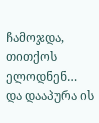ჩამოჯდა,
თითქოს ელოდნენ…
და დააპურა ის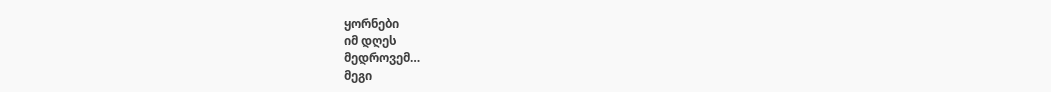ყორნები
იმ დღეს
მედროვემ…
მეგი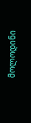მოლოდინი